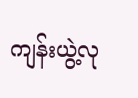ကျန်းယွဲ့လု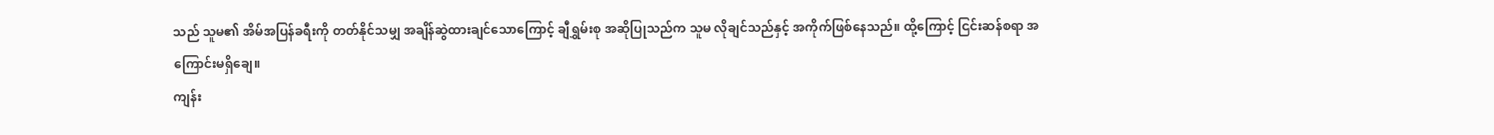သည် သူမ၏ အိမ်အပြန်ခရီးကို တတ်နိုင်သမျှ အချိန်ဆွဲထားချင်သောကြောင့် ချီရွှမ်းစု အဆိုပြုသည်က သူမ လိုချင်သည်နှင့် အကိုက်ဖြစ်နေသည်။ ထို့ကြောင့် ငြင်းဆန်စရာ အကြောင်းမရှိချေ။
ကျန်း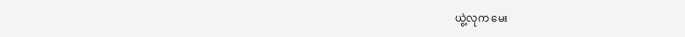ယွဲ့လုက မေး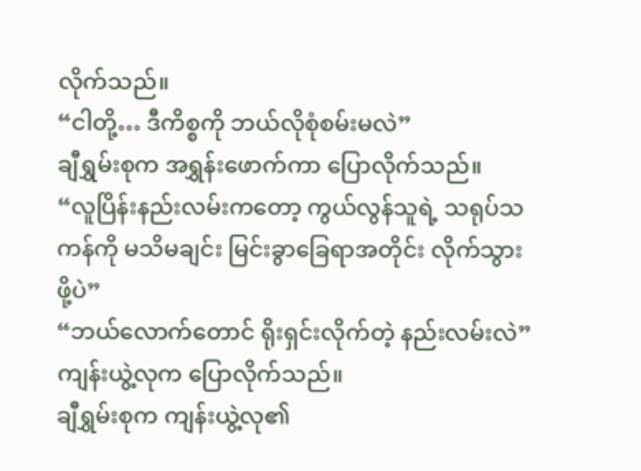လိုက်သည်။
“ငါတို့… ဒီကိစ္စကို ဘယ်လိုစုံစမ်းမလဲ”
ချီရွှမ်းစုက အရွှန်းဖောက်ကာ ပြောလိုက်သည်။
“လူပြိန်းနည်းလမ်းကတော့ ကွယ်လွန်သူရဲ့ သရုပ်သကန်ကို မသိမချင်း မြင်းခွာခြေရာအတိုင်း လိုက်သွားဖို့ပဲ”
“ဘယ်လောက်တောင် ရိုးရှင်းလိုက်တဲ့ နည်းလမ်းလဲ”
ကျန်းယွဲ့လုက ပြောလိုက်သည်။
ချီရွှမ်းစုက ကျန်းယွဲ့လု၏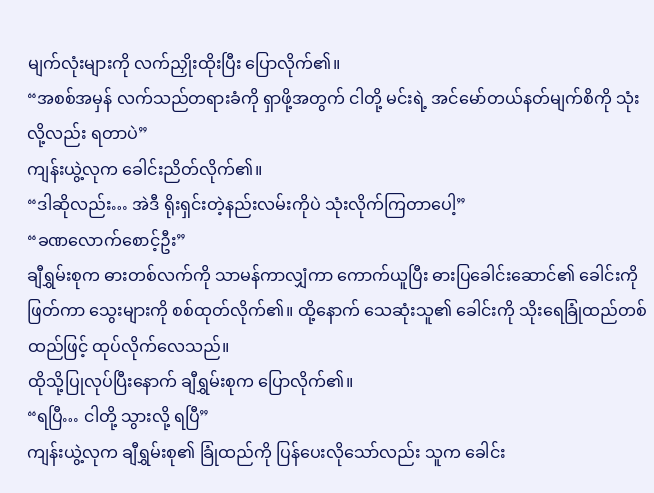မျက်လုံးများကို လက်ညှိုးထိုးပြီး ပြောလိုက်၏။
“အစစ်အမှန် လက်သည်တရားခံကို ရှာဖို့အတွက် ငါတို့ မင်းရဲ့ အင်မော်တယ်နတ်မျက်စိကို သုံးလို့လည်း ရတာပဲ”
ကျန်းယွဲ့လုက ခေါင်းညိတ်လိုက်၏။
“ဒါဆိုလည်း… အဲဒီ ရိုးရှင်းတဲ့နည်းလမ်းကိုပဲ သုံးလိုက်ကြတာပေါ့”
“ခဏလောက်စောင့်ဦး”
ချီရွှမ်းစုက ဓားတစ်လက်ကို သာမန်ကာလျှံကာ ကောက်ယူပြီး ဓားပြခေါင်းဆောင်၏ ခေါင်းကို ဖြတ်ကာ သွေးများကို စစ်ထုတ်လိုက်၏။ ထို့နောက် သေဆုံးသူ၏ ခေါင်းကို သိုးရေခြုံထည်တစ်ထည်ဖြင့် ထုပ်လိုက်လေသည်။
ထိုသို့ပြုလုပ်ပြီးနောက် ချီရွှမ်းစုက ပြောလိုက်၏။
“ရပြီ… ငါတို့ သွားလို့ ရပြီ”
ကျန်းယွဲ့လုက ချီရွှမ်းစု၏ ခြုံထည်ကို ပြန်ပေးလိုသော်လည်း သူက ခေါင်း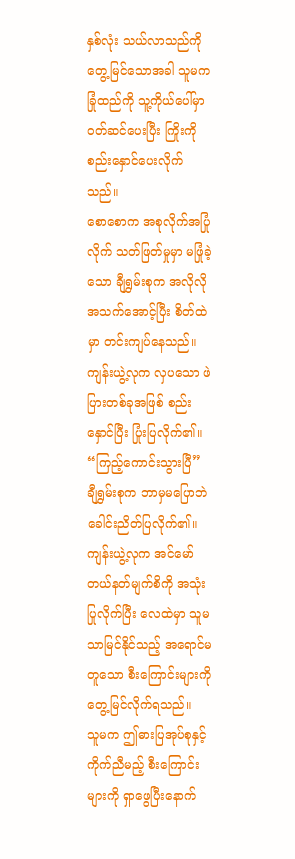နှစ်လုံး သယ်လာသည်ကို တွေ့မြင်သောအခါ သူမက ခြုံထည်ကို သူ့ကိုယ်ပေါ်မှာ ဝတ်ဆင်ပေးပြီး ကြိုးကို စည်းနှောင်ပေးလိုက်သည်။
စောစောက အစုလိုက်အပြုံလိုက် သတ်ဖြတ်မှုမှာ မဖြုံခဲ့သော ချီရွှမ်းစုက အလိုလို အသက်အောင့်ပြီး စိတ်ထဲမှာ တင်းကျပ်နေသည်။
ကျန်းယွဲ့လုက လှပသော ဖဲပြားတစ်ခုအဖြစ် စည်းနှောင်ပြီး ပြုံးပြလိုက်၏။
“ကြည့်ကောင်းသွားပြီ”
ချီရွှမ်းစုက ဘာမှမပြောဘဲ ခေါင်းညိတ်ပြလိုက်၏။
ကျန်းယွဲ့လုက အင်မော်တယ်နတ်မျက်စိကို အသုံးပြုလိုက်ပြီး လေထဲမှာ သူမသာမြင်နိုင်သည့် အရောင်မတူသော စီးကြောင်းများကို တွေ့မြင်လိုက်ရသည်။
သူမက ဤဓားပြအုပ်စုနှင့် ကိုက်ညီမည့် စီးကြောင်းများကို ရှာဖွေပြီးနောက်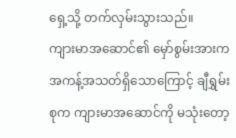ရှေ့သို့ တက်လှမ်းသွားသည်။
ကျားမာအဆောင်၏ မှော်စွမ်းအားက အကန့်အသတ်ရှိသောကြောင့် ချီရွှမ်းစုက ကျားမာအဆောင်ကို မသုံးတော့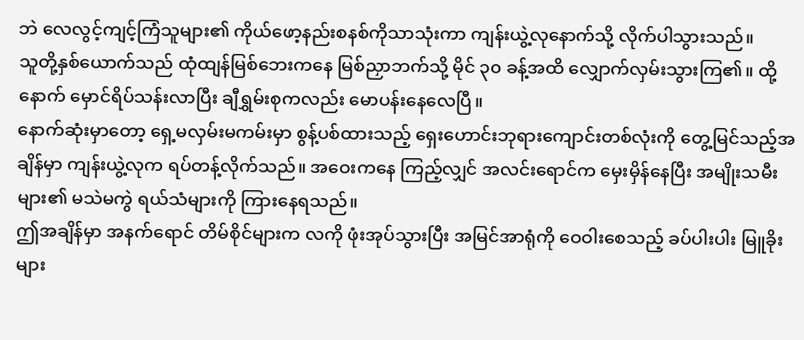ဘဲ လေလွင့်ကျင့်ကြံသူများ၏ ကိုယ်ဖော့နည်းစနစ်ကိုသာသုံးကာ ကျန်းယွဲ့လုနောက်သို့ လိုက်ပါသွားသည်။
သူတို့နှစ်ယောက်သည် ထုံထျန်မြစ်ဘေးကနေ မြစ်ညှာဘက်သို့ မိုင် ၃၀ ခန့်အထိ လျှောက်လှမ်းသွားကြ၏။ ထို့နောက် မှောင်ရိပ်သန်းလာပြီး ချီရွှမ်းစုကလည်း မောပန်းနေလေပြီ။
နောက်ဆုံးမှာတော့ ရှေ့မလှမ်းမကမ်းမှာ စွန့်ပစ်ထားသည့် ရှေးဟောင်းဘုရားကျောင်းတစ်လုံးကို တွေ့မြင်သည့်အချိန်မှာ ကျန်းယွဲ့လုက ရပ်တန့်လိုက်သည်။ အဝေးကနေ ကြည့်လျှင် အလင်းရောင်က မှေးမှိန်နေပြီး အမျိုးသမီးများ၏ မသဲမကွဲ ရယ်သံများကို ကြားနေရသည်။
ဤအချိန်မှာ အနက်ရောင် တိမ်စိုင်များက လကို ဖုံးအုပ်သွားပြီး အမြင်အာရုံကို ဝေဝါးစေသည့် ခပ်ပါးပါး မြူခိုးများ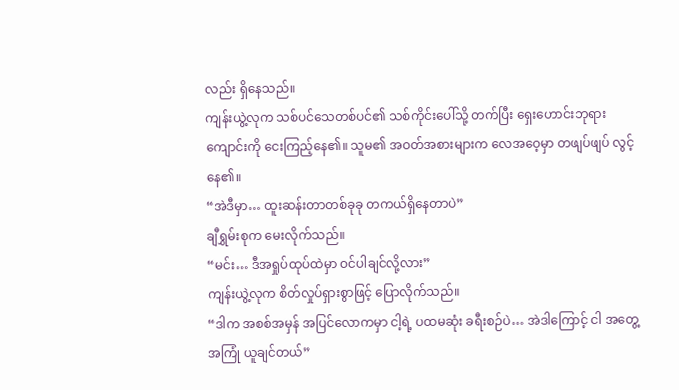လည်း ရှိနေသည်။
ကျန်းယွဲ့လုက သစ်ပင်သေတစ်ပင်၏ သစ်ကိုင်းပေါ်သို့ တက်ပြီး ရှေးဟောင်းဘုရားကျောင်းကို ငေးကြည့်နေ၏။ သူမ၏ အဝတ်အစားများက လေအဝေ့မှာ တဖျပ်ဖျပ် လွင့်နေ၏။
“အဲဒီမှာ… ထူးဆန်းတာတစ်ခုခု တကယ်ရှိနေတာပဲ”
ချီရွှမ်းစုက မေးလိုက်သည်။
“မင်း… ဒီအရှုပ်ထုပ်ထဲမှာ ဝင်ပါချင်လို့လား”
ကျန်းယွဲ့လုက စိတ်လှုပ်ရှားစွာဖြင့် ပြောလိုက်သည်။
“ဒါက အစစ်အမှန် အပြင်လောကမှာ ငါ့ရဲ့ ပထမဆုံး ခရီးစဉ်ပဲ… အဲဒါကြောင့် ငါ အတွေ့အကြုံ ယူချင်တယ်”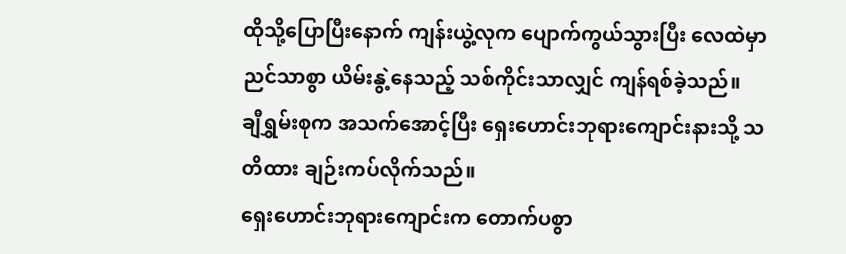ထိုသို့ပြောပြီးနောက် ကျန်းယွဲ့လုက ပျောက်ကွယ်သွားပြီး လေထဲမှာ ညင်သာစွာ ယိမ်းနွဲ့နေသည့် သစ်ကိုင်းသာလျှင် ကျန်ရစ်ခဲ့သည်။
ချီရွှမ်းစုက အသက်အောင့်ပြီး ရှေးဟောင်းဘုရားကျောင်းနားသို့ သတိထား ချဉ်းကပ်လိုက်သည်။
ရှေးဟောင်းဘုရားကျောင်းက တောက်ပစွာ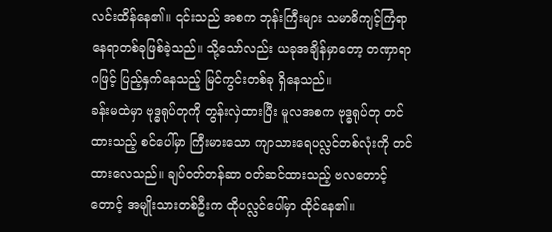လင်းထိန်နေ၏။ ၎င်းသည် အစက ဘုန်းကြီးများ သမာဓိကျင့်ကြံရာ နေရာတစ်ခုဖြစ်ခဲ့သည်။ သို့သော်လည်း ယခုအချိန်မှာတော့ တဏှာရာဂဖြင့် ပြည့်နှက်နေသည့် မြင်ကွင်းတစ်ခု ရှိနေသည်။
ခန်းမထဲမှာ ဗုဒ္ဓရုပ်တုကို တွန်းလှဲထားပြီး မူလအစက ဗုဒ္ဓရုပ်တု တင်ထားသည့် စင်ပေါ်မှာ ကြီးမားသော ကျာသားရေပလ္လင်တစ်လုံးကို တင်ထားလေသည်။ ချပ်ဝတ်တန်ဆာ ဝတ်ဆင်ထားသည့် ဗလတောင့်တောင့် အမျိုးသားတစ်ဦးက ထိုပလ္လင်ပေါ်မှာ ထိုင်နေ၏။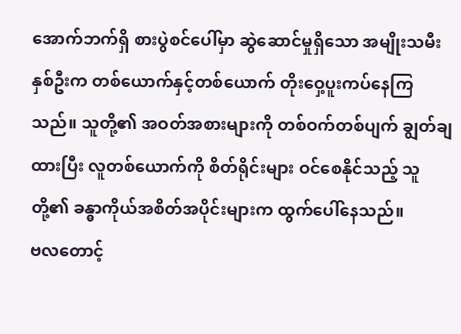အောက်ဘက်ရှိ စားပွဲစင်ပေါ်မှာ ဆွဲဆောင်မှုရှိသော အမျိုးသမီးနှစ်ဦးက တစ်ယောက်နှင့်တစ်ယောက် တိုးဝှေ့ပူးကပ်နေကြသည်။ သူတို့၏ အဝတ်အစားများကို တစ်ဝက်တစ်ပျက် ချွတ်ချထားပြီး လူတစ်ယောက်ကို စိတ်ရိုင်းများ ဝင်စေနိုင်သည့် သူတို့၏ ခန္ဓာကိုယ်အစိတ်အပိုင်းများက ထွက်ပေါ်နေသည်။
ဗလတောင့်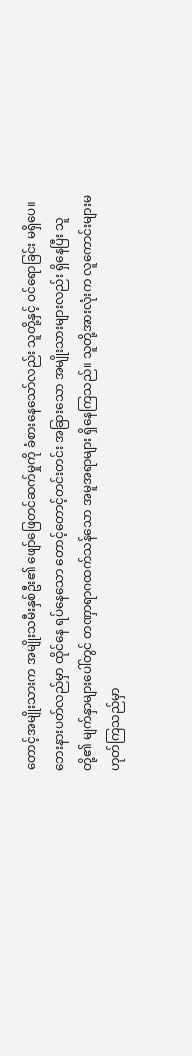တောင့်အမျိုးသားက အမျိုးသမီးနှစ်ဦး၏ ဖျော်ဖြေတင်ဆက်မှုကို ခံစားနေသော်လည်း သူတို့နှင့် ဝင်ရောခြင်း မရှိပေ။ ဘေးနားပတ်လည်မှာ ထိုင်နေ ရပ်နေသော တောင့်တောင့်တင်းတင်း အခြားသော အမျိုးသားများလည်း ရှိနေပြီး သူတို့၏ မျက်နှာများပေါ်တွင် တဏှာရာဂထက်သန်သော အမူအရာများ ရှိနေကြသည်။ သူတို့အားလုံးက လူကောင်းများမဟုတ်ကြသည်မှာ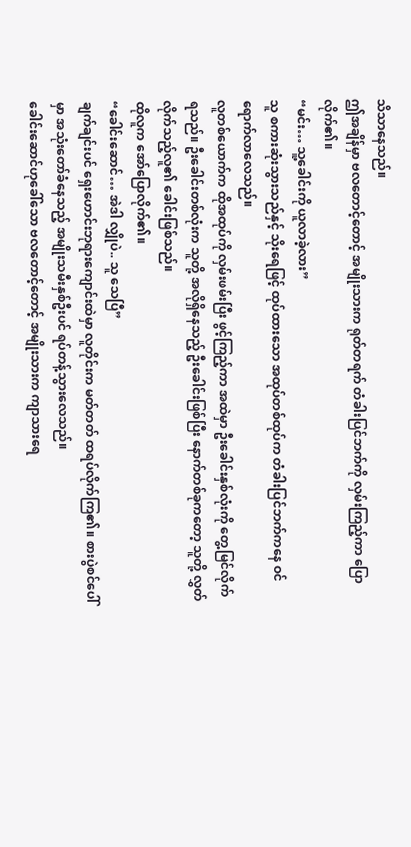သိသာနေသည်။
ဤအချိန်မှာ ဗလတောင့်တောင့် အမျိုးသားက ရုတ်တရက် တံခါးပြင်ဘက်ကို လှမ်းကြည့်ကာ ပြောလိုက်၏။
“မင်း… သူ့ခေါင်းကို ယူလာခဲ့လား”
သူ စကားဆုံးသွားသည်နှင့် သိုးရေဖြင့် ထုပ်ထားသော အထုပ်တစ်ထုပ်က တံခါးပြင်ဘက်ကနေ ဝင်ရောက်လာလေသည်။
လူတစ်ယောက်က ထိုအထုပ်ကို လှမ်းဖမ်းပြီး ဖွင့်ကြည့်ကာ အထဲမှာ ဦးခေါင်းနှစ်လုံးကို တွေ့မြင်လိုက်ရသည်။ ဦးခေါင်းတစ်လုံးက သူတို့ အလိုရှိနေသည့် ဦးခေါင်းဖြစ်ပြီး နောက်တစ်ခုကတော့ သူတို့ လွှတ်လိုက်သည့်လူ၏ ခေါင်းဖြစ်သည်။
ထိုလူက အော်ပြောလိုက်၏။
“ခေါင်းဆောင်… အဲဒါ လျှိုပဲ.. သူ သေပြီ”
ချက်ချင်းပင် ရှေးဟောင်းဘုရားကျောင်းထဲမှာ လူတိုင်းက မတ်တတ် ထရပ်လိုက်ကြ၏။ စားပွဲစင်ပေါ်မှာ အသုံးတော်ခံနေသည့် အမျိုးသမီးနှစ်ဦးပင် ရပ်တန့်သွားလေသည်။
ခေါင်းဆောင်ဟုခေါ်သော ဗလတောင့်တောင့် အမျိုးသားက ကျာသားရေ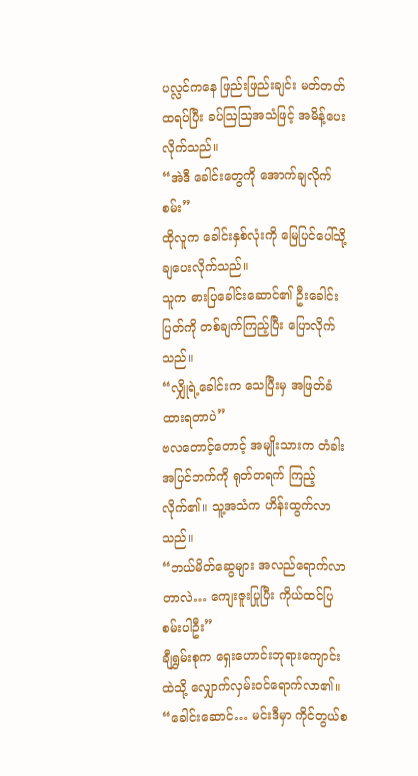ပလ္လင်ကနေ ဖြည်းဖြည်းချင်း မတ်တတ်ထရပ်ပြီး ခပ်ဩဩအသံဖြင့် အမိန့်ပေးလိုက်သည်။
“အဲဒီ ခေါင်းတွေကို အောက်ချလိုက်စမ်း”
ထိုလူက ခေါင်းနှစ်လုံးကို မြေပြင်ပေါ်သို့ ချပေးလိုက်သည်။
သူက ဓားပြခေါင်းဆောင်၏ ဦးခေါင်းပြတ်ကို တစ်ချက်ကြည့်ပြီး ပြောလိုက်သည်။
“လျှိုရဲ့ခေါင်းက သေပြီးမှ အဖြတ်ခံထားရတာပဲ”
ဗလတောင့်တောင့် အမျိုးသားက တံခါးအပြင်ဘက်ကို ရုတ်တရက် ကြည့်လိုက်၏။ သူ့အသံက ဟိန်းထွက်လာသည်။
“ဘယ်မိတ်ဆွေများ အလည်ရောက်လာတာလဲ… ကျေးဇူးပြုပြီး ကိုယ်ထင်ပြစမ်းပါဦး”
ချီရွှမ်းစုက ရှေးဟောင်းဘုရားကျောင်းထဲသို့ လျှောက်လှမ်းဝင်ရောက်လာ၏။
“ခေါင်းဆောင်… မင်းဒီမှာ ကိုင်တွယ်စ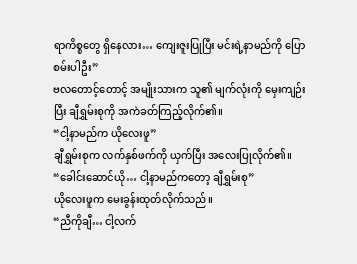ရာကိစ္စတွေ ရှိနေလား… ကျေးဇူးပြုပြီး မင်းရဲ့နာမည်ကို ပြောစမ်းပါဦး”
ဗလတောင့်တောင့် အမျိုးသားက သူ၏ မျက်လုံးကို မှေးကျဉ်းပြီး ချီရွှမ်းစုကို အကဲခတ်ကြည့်လိုက်၏။
“ငါ့နာမည်က ယိုလေးဖူ”
ချီရွှမ်းစုက လက်နှစ်ဖက်ကို ယှက်ပြီး အလေးပြုလိုက်၏။
“ခေါင်းဆောင်ယို… ငါ့နာမည်ကတော့ ချီရွှမ်းစု”
ယိုလေးဖူက မေးခွန်းထုတ်လိုက်သည်။
“ညီကိုချီ… ငါ့လက်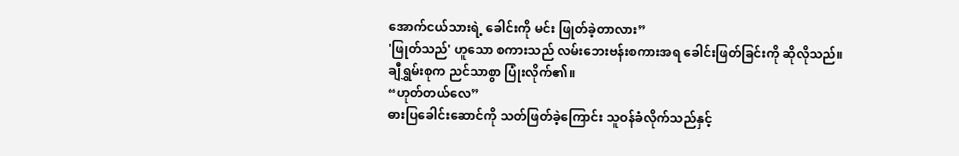အောက်ငယ်သားရဲ့ ခေါင်းကို မင်း ဖြုတ်ခဲ့တာလား”
'ဖြုတ်သည်' ဟူသော စကားသည် လမ်းဘေးဗန်းစကားအရ ခေါင်းဖြတ်ခြင်းကို ဆိုလိုသည်။
ချီရွှမ်းစုက ညင်သာစွာ ပြုံးလိုက်၏။
“ဟုတ်တယ်လေ”
ဓားပြခေါင်းဆောင်ကို သတ်ဖြတ်ခဲ့ကြောင်း သူဝန်ခံလိုက်သည်နှင့်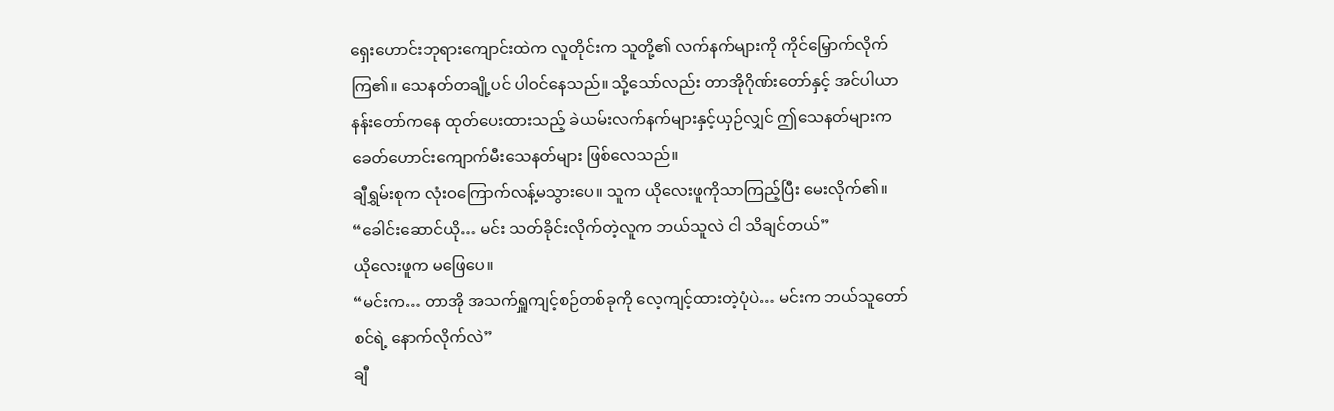ရှေးဟောင်းဘုရားကျောင်းထဲက လူတိုင်းက သူတို့၏ လက်နက်များကို ကိုင်မြှောက်လိုက်ကြ၏။ သေနတ်တချို့ပင် ပါဝင်နေသည်။ သို့သော်လည်း တာအိုဂိုဏ်းတော်နှင့် အင်ပါယာနန်းတော်ကနေ ထုတ်ပေးထားသည့် ခဲယမ်းလက်နက်များနှင့်ယှဉ်လျှင် ဤသေနတ်များက ခေတ်ဟောင်းကျောက်မီးသေနတ်များ ဖြစ်လေသည်။
ချီရွှမ်းစုက လုံးဝကြောက်လန့်မသွားပေ။ သူက ယိုလေးဖူကိုသာကြည့်ပြီး မေးလိုက်၏။
“ခေါင်းဆောင်ယို… မင်း သတ်ခိုင်းလိုက်တဲ့လူက ဘယ်သူလဲ ငါ သိချင်တယ်”
ယိုလေးဖူက မဖြေပေ။
“မင်းက… တာအို အသက်ရှူကျင့်စဉ်တစ်ခုကို လေ့ကျင့်ထားတဲ့ပုံပဲ… မင်းက ဘယ်သူတော်စင်ရဲ့ နောက်လိုက်လဲ”
ချီ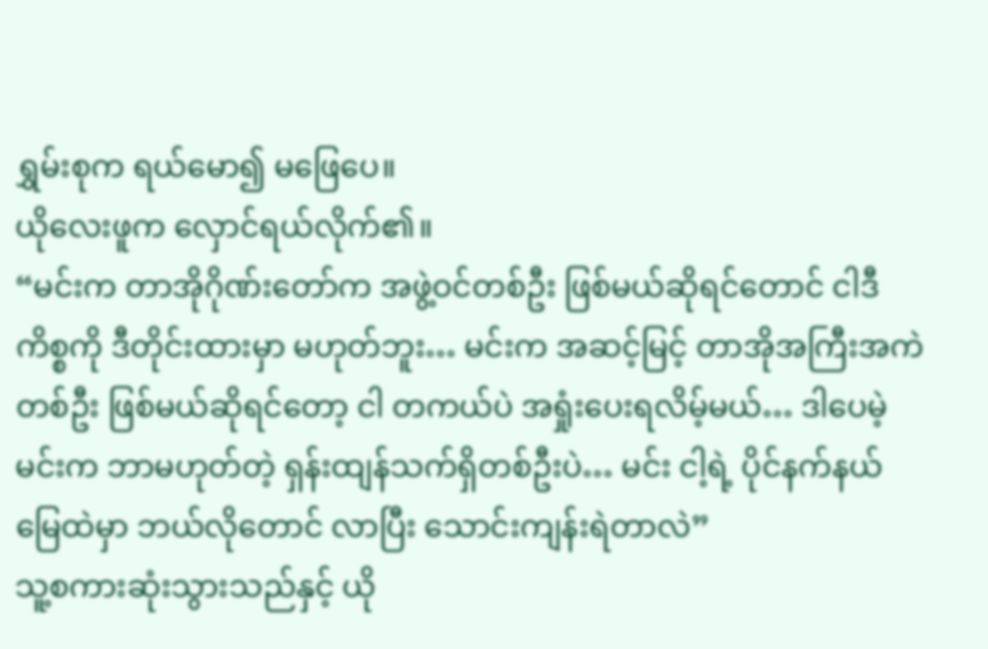ရွှမ်းစုက ရယ်မော၍ မဖြေပေ။
ယိုလေးဖူက လှောင်ရယ်လိုက်၏။
“မင်းက တာအိုဂိုဏ်းတော်က အဖွဲ့ဝင်တစ်ဦး ဖြစ်မယ်ဆိုရင်တောင် ငါဒီကိစ္စကို ဒီတိုင်းထားမှာ မဟုတ်ဘူး… မင်းက အဆင့်မြင့် တာအိုအကြီးအကဲတစ်ဦး ဖြစ်မယ်ဆိုရင်တော့ ငါ တကယ်ပဲ အရှုံးပေးရလိမ့်မယ်… ဒါပေမဲ့ မင်းက ဘာမဟုတ်တဲ့ ရှန်းထျန်သက်ရှိတစ်ဦးပဲ… မင်း ငါ့ရဲ့ ပိုင်နက်နယ်မြေထဲမှာ ဘယ်လိုတောင် လာပြီး သောင်းကျန်းရဲတာလဲ”
သူ့စကားဆုံးသွားသည်နှင့် ယို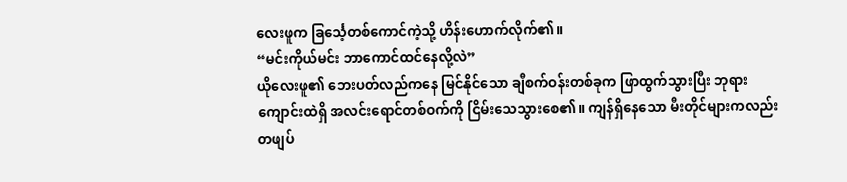လေးဖူက ခြင်္သေ့တစ်ကောင်ကဲ့သို့ ဟိန်းဟောက်လိုက်၏။
“မင်းကိုယ်မင်း ဘာကောင်ထင်နေလို့လဲ”
ယိုလေးဖူ၏ ဘေးပတ်လည်ကနေ မြင်နိုင်သော ချီစက်ဝန်းတစ်ခုက ဖြာထွက်သွားပြီး ဘုရားကျောင်းထဲရှိ အလင်းရောင်တစ်ဝက်ကို ငြိမ်းသေသွားစေ၏။ ကျန်ရှိနေသော မီးတိုင်များကလည်း တဖျပ်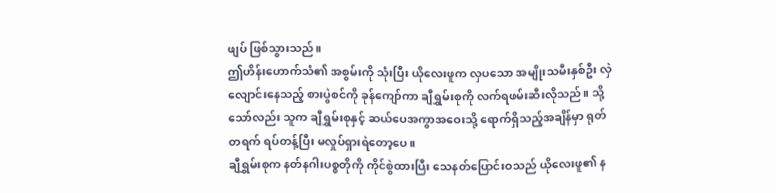ဖျပ် ဖြစ်သွားသည်။
ဤဟိန်းဟောက်သံ၏ အစွမ်းကို သုံးပြီး ယိုလေးဖူက လှပသော အမျိုးသမီးနှစ်ဦး လှဲလျောင်းနေသည့် စားပွဲစင်ကို ခုန်ကျော်ကာ ချီရွှမ်းစုကို လက်ရဖမ်းဆီးလိုသည်။ သို့သော်လည်း သူက ချီရွှမ်းစုနှင့် ဆယ်ပေအကွာအဝေးသို့ ရောက်ရှိသည့်အချိန်မှာ ရုတ်တရက် ရပ်တန့်ပြီး မလှုပ်ရှားရဲတော့ပေ။
ချီရွှမ်းစုက နတ်နဂါးပစ္စတိုကို ကိုင်စွဲထားပြီး သေနတ်ပြောင်းဝသည် ယိုလေးဖူ၏ န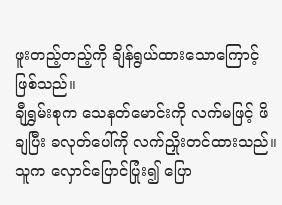ဖူးတည့်တည့်ကို ချိန်ရွယ်ထားသောကြောင့် ဖြစ်သည်။
ချီရွှမ်းစုက သေနတ်မောင်းကို လက်မဖြင့် ဖိချပြီး ခလုတ်ပေါ်ကို လက်ညှိုးတင်ထားသည်။ သူက လှောင်ပြောင်ပြုံး၍ ပြော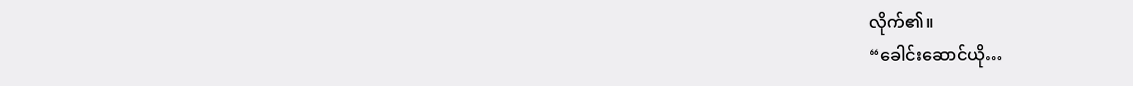လိုက်၏။
“ခေါင်းဆောင်ယို…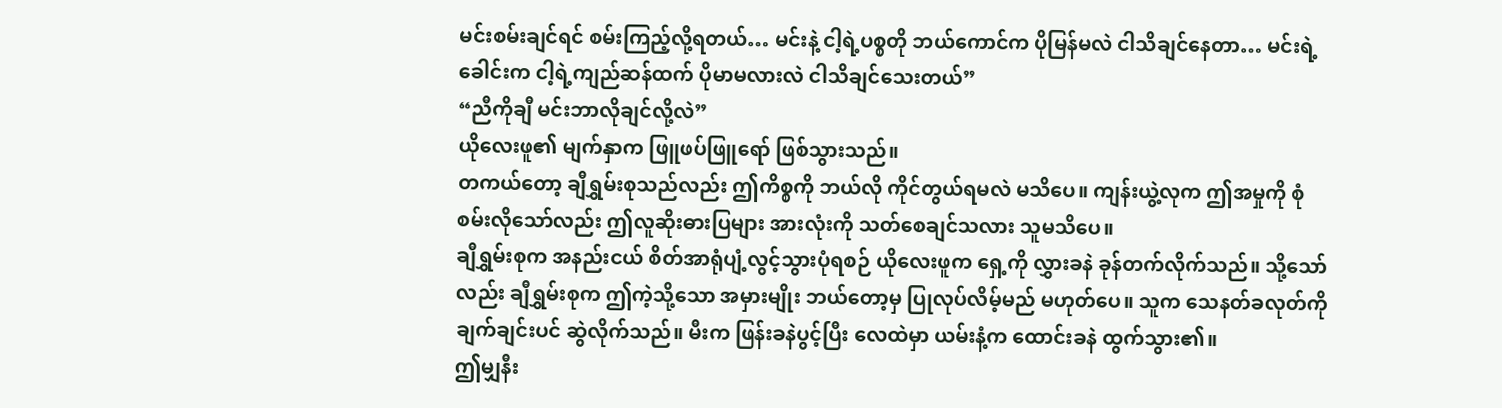မင်းစမ်းချင်ရင် စမ်းကြည့်လို့ရတယ်… မင်းနဲ့ ငါ့ရဲ့ပစ္စတို ဘယ်ကောင်က ပိုမြန်မလဲ ငါသိချင်နေတာ… မင်းရဲ့ခေါင်းက ငါ့ရဲ့ကျည်ဆန်ထက် ပိုမာမလားလဲ ငါသိချင်သေးတယ်”
“ညီကိုချီ မင်းဘာလိုချင်လို့လဲ”
ယိုလေးဖူ၏ မျက်နှာက ဖြူဖပ်ဖြူရော် ဖြစ်သွားသည်။
တကယ်တော့ ချီရွှမ်းစုသည်လည်း ဤကိစ္စကို ဘယ်လို ကိုင်တွယ်ရမလဲ မသိပေ။ ကျန်းယွဲ့လုက ဤအမှုကို စုံစမ်းလိုသော်လည်း ဤလူဆိုးဓားပြများ အားလုံးကို သတ်စေချင်သလား သူမသိပေ။
ချီရွှမ်းစုက အနည်းငယ် စိတ်အာရုံပျံ့လွင့်သွားပုံရစဉ် ယိုလေးဖူက ရှေ့ကို လွှားခနဲ ခုန်တက်လိုက်သည်။ သို့သော်လည်း ချီရွှမ်းစုက ဤကဲ့သို့သော အမှားမျိုး ဘယ်တော့မှ ပြုလုပ်လိမ့်မည် မဟုတ်ပေ။ သူက သေနတ်ခလုတ်ကို ချက်ချင်းပင် ဆွဲလိုက်သည်။ မီးက ဖြန်းခနဲပွင့်ပြီး လေထဲမှာ ယမ်းနံ့က ထောင်းခနဲ ထွက်သွား၏။
ဤမျှနီး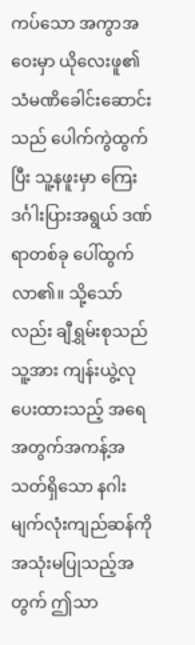ကပ်သော အကွာအဝေးမှာ ယိုလေးဖူ၏ သံမဏိခေါင်းဆောင်းသည် ပေါက်ကွဲထွက်ပြီး သူ့နဖူးမှာ ကြေးဒင်္ဂါးပြားအရွယ် ဒဏ်ရာတစ်ခု ပေါ်ထွက်လာ၏။ သို့သော်လည်း ချီရွှမ်းစုသည် သူ့အား ကျန်းယွဲ့လုပေးထားသည့် အရေအတွက်အကန့်အသတ်ရှိသော နဂါးမျက်လုံးကျည်ဆန်ကို အသုံးမပြုသည့်အတွက် ဤသာ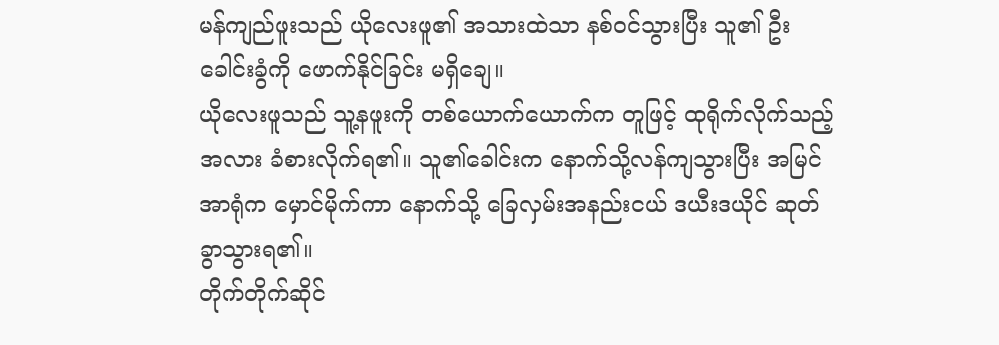မန်ကျည်ဖူးသည် ယိုလေးဖူ၏ အသားထဲသာ နစ်ဝင်သွားပြီး သူ၏ ဦးခေါင်းခွံကို ဖောက်နိုင်ခြင်း မရှိချေ။
ယိုလေးဖူသည် သူ့နဖူးကို တစ်ယောက်ယောက်က တူဖြင့် ထုရိုက်လိုက်သည့်အလား ခံစားလိုက်ရ၏။ သူ၏ခေါင်းက နောက်သို့လန်ကျသွားပြီး အမြင်အာရုံက မှောင်မိုက်ကာ နောက်သို့ ခြေလှမ်းအနည်းငယ် ဒယီးဒယိုင် ဆုတ်ခွာသွားရ၏။
တိုက်တိုက်ဆိုင်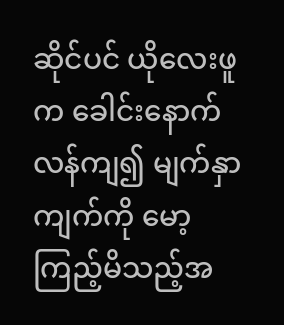ဆိုင်ပင် ယိုလေးဖူက ခေါင်းနောက်လန်ကျ၍ မျက်နှာကျက်ကို မော့ကြည့်မိသည့်အ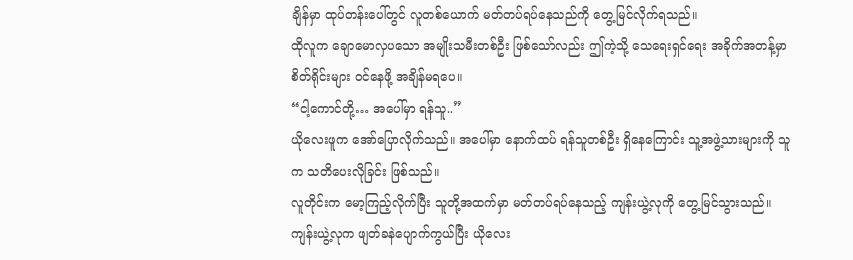ချိန်မှာ ထုပ်တန်းပေါ်တွင် လူတစ်ယောက် မတ်တပ်ရပ်နေသည်ကို တွေ့မြင်လိုက်ရသည်။
ထိုလူက ချောမောလှပသော အမျိုးသမီးတစ်ဦး ဖြစ်သော်လည်း ဤကဲ့သို့ သေရေးရှင်ရေး အခိုက်အတန့်မှာ စိတ်ရိုင်းများ ဝင်နေဖို့ အချိန်မရပေ။
“ငါ့ကောင်တို့… အပေါ်မှာ ရန်သူ..”
ယိုလေးဖူက အော်ပြောလိုက်သည်။ အပေါ်မှာ နောက်ထပ် ရန်သူတစ်ဦး ရှိနေကြောင်း သူ့အဖွဲ့သားများကို သူက သတိပေးလိုခြင်း ဖြစ်သည်။
လူတိုင်းက မော့ကြည့်လိုက်ပြီး သူတို့အထက်မှာ မတ်တပ်ရပ်နေသည့် ကျန်းယွဲ့လုကို တွေ့မြင်သွားသည်။
ကျန်းယွဲ့လုက ဖျတ်ခနဲပျောက်ကွယ်ပြီး ယိုလေး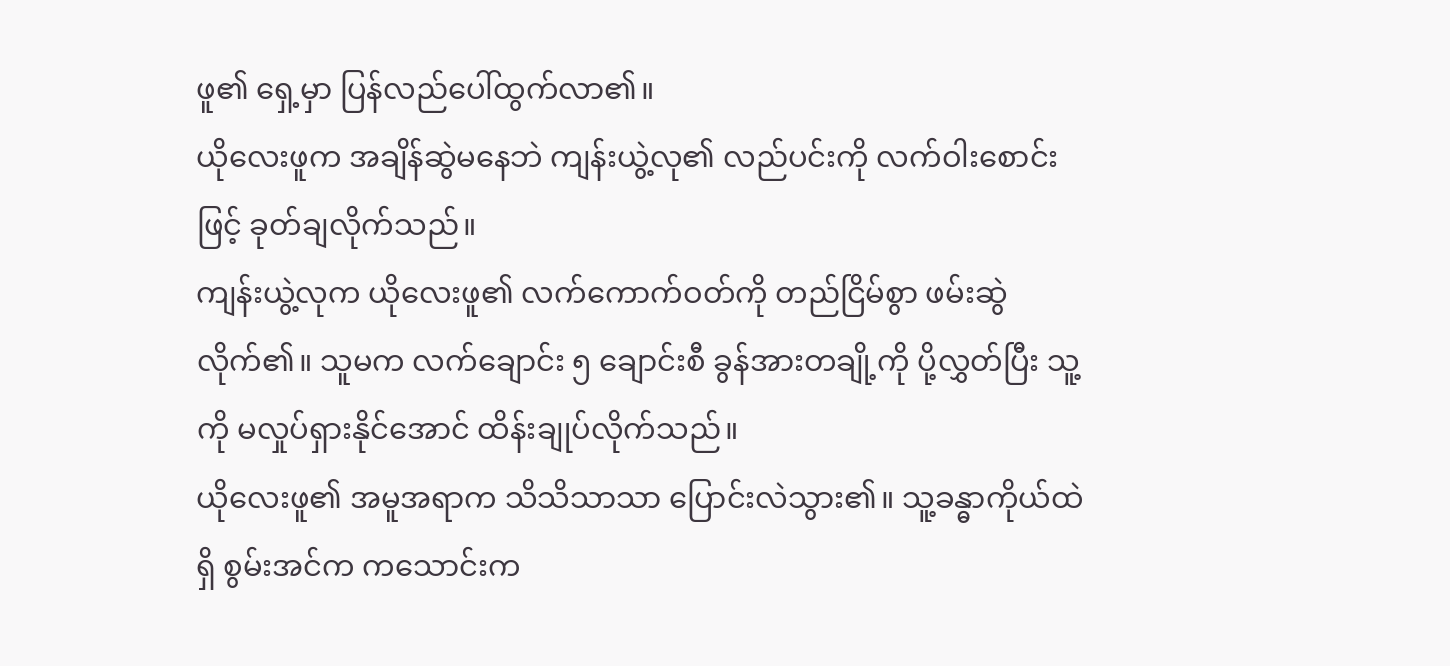ဖူ၏ ရှေ့မှာ ပြန်လည်ပေါ်ထွက်လာ၏။
ယိုလေးဖူက အချိန်ဆွဲမနေဘဲ ကျန်းယွဲ့လု၏ လည်ပင်းကို လက်ဝါးစောင်းဖြင့် ခုတ်ချလိုက်သည်။
ကျန်းယွဲ့လုက ယိုလေးဖူ၏ လက်ကောက်ဝတ်ကို တည်ငြိမ်စွာ ဖမ်းဆွဲလိုက်၏။ သူမက လက်ချောင်း ၅ ချောင်းစီ ခွန်အားတချို့ကို ပို့လွှတ်ပြီး သူ့ကို မလှုပ်ရှားနိုင်အောင် ထိန်းချုပ်လိုက်သည်။
ယိုလေးဖူ၏ အမူအရာက သိသိသာသာ ပြောင်းလဲသွား၏။ သူ့ခန္ဓာကိုယ်ထဲရှိ စွမ်းအင်က ကသောင်းက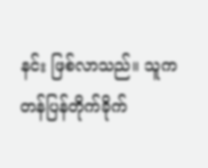နင်း ဖြစ်လာသည်။ သူက တန်ပြန်တိုက်ခိုက်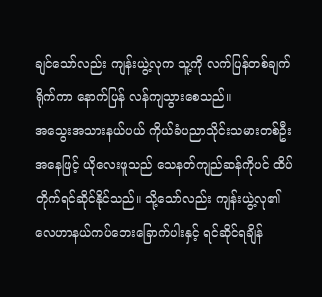ချင်သော်လည်း ကျန်းယွဲ့လုက သူ့ကို လက်ပြန်တစ်ချက်ရိုက်ကာ နောက်ပြန် လန်ကျသွားစေသည်။
အသွေးအသားနယ်ပယ် ကိုယ်ခံပညာသိုင်းသမားတစ်ဦးအနေဖြင့် ယိုလေးဖူသည် သေနတ်ကျည်ဆန်ကိုပင် ထိပ်တိုက်ရင်ဆိုင်နိုင်သည်။ သို့သော်လည်း ကျန်းယွဲ့လု၏ လေဟာနယ်ကပ်ဘေးခြောက်ပါးနှင့် ရင်ဆိုင်ရချိန်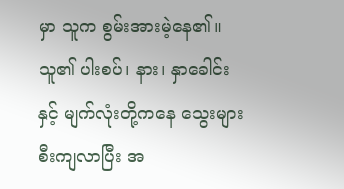မှာ သူက စွမ်းအားမဲ့နေ၏။ သူ၏ ပါးစပ်၊ နား၊ နှာခေါင်းနှင့် မျက်လုံးတို့ကနေ သွေးများ စီးကျလာပြီး အ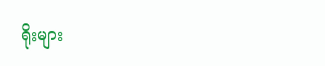ရိုးများ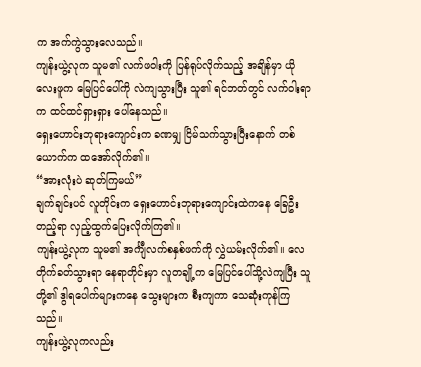က အက်ကွဲသွားလေသည်။
ကျန်းယွဲ့လုက သူမ၏ လက်ဖဝါးကို ပြန်ရုပ်လိုက်သည့် အချိန်မှာ ယိုလေးဖူက မြေပြင်ပေါ်ကို လဲကျသွားပြီး သူ၏ ရင်ဘတ်တွင် လက်ဝါးရာက ထင်ထင်ရှားရှား ပေါ်နေသည်။
ရှေးဟောင်းဘုရားကျောင်းက ခဏမျှ ငြိမ်သက်သွားပြီးနောက် တစ်ယောက်က ထအော်လိုက်၏။
“အားလုံးပဲ ဆုတ်ကြမယ်”
ချက်ချင်းပင် လူတိုင်းက ရှေးဟောင်းဘုရားကျောင်းထဲကနေ ခြေဦးတည့်ရာ လှည့်ထွက်ပြေးလိုက်ကြ၏။
ကျန်းယွဲ့လုက သူမ၏ အင်္ကျီလက်စနှစ်ဖက်ကို လွှဲယမ်းလိုက်၏။ လေတိုက်ခတ်သွားရာ နေရာတိုင်းမှာ လူတချို့က မြေပြင်ပေါ်သို့လဲကျပြီး သူတို့၏ ဒွါရပေါက်များကနေ သွေးများက စီးကျကာ သေဆုံးကုန်ကြသည်။
ကျန်းယွဲ့လုကလည်း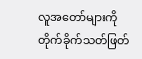လူအတော်များကို တိုက်ခိုက်သတ်ဖြတ်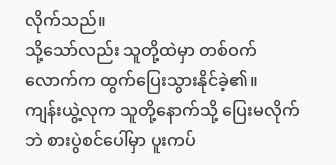လိုက်သည်။
သို့သော်လည်း သူတို့ထဲမှာ တစ်ဝက်လောက်က ထွက်ပြေးသွားနိုင်ခဲ့၏။
ကျန်းယွဲ့လုက သူတို့နောက်သို့ ပြေးမလိုက်ဘဲ စားပွဲစင်ပေါ်မှာ ပူးကပ်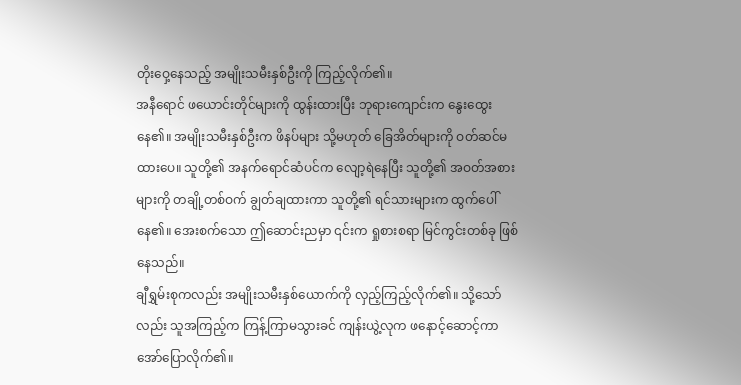တိုးဝှေ့နေသည့် အမျိုးသမီးနှစ်ဦးကို ကြည့်လိုက်၏။
အနီရောင် ဖယောင်းတိုင်များကို ထွန်းထားပြီး ဘုရားကျောင်းက နွေးထွေးနေ၏။ အမျိုးသမီးနှစ်ဦးက ဖိနပ်များ သို့မဟုတ် ခြေအိတ်များကို ဝတ်ဆင်မထားပေ။ သူတို့၏ အနက်ရောင်ဆံပင်က လျော့ရဲနေပြီး သူတို့၏ အဝတ်အစားများကို တချို့တစ်ဝက် ချွတ်ချထားကာ သူတို့၏ ရင်သားများက ထွက်ပေါ်နေ၏။ အေးစက်သော ဤဆောင်းညမှာ ၎င်းက ရှုစားစရာ မြင်ကွင်းတစ်ခု ဖြစ်နေသည်။
ချီရွှမ်းစုကလည်း အမျိုးသမီးနှစ်ယောက်ကို လှည့်ကြည့်လိုက်၏။ သို့သော်လည်း သူအကြည့်က ကြန့်ကြာမသွားခင် ကျန်းယွဲ့လုက ဖနောင့်ဆောင့်ကာ အော်ပြောလိုက်၏။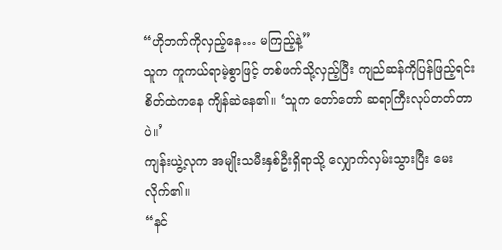“ဟိုဘက်ကိုလှည့်နေ… မကြည့်နဲ့”
သူက ကူကယ်ရာမဲ့စွာဖြင့် တစ်ဖက်သို့လှည့်ပြီး ကျည်ဆန်ကိုပြန်ဖြည့်ရင်း စိတ်ထဲကနေ ကျိန်ဆဲနေ၏။ ‘သူက တော်တော် ဆရာကြီးလုပ်တတ်တာပဲ။’
ကျန်းယွဲ့လုက အမျိုးသမီးနှစ်ဦးရှိရာသို့ လျှောက်လှမ်းသွားပြီး မေးလိုက်၏။
“နင်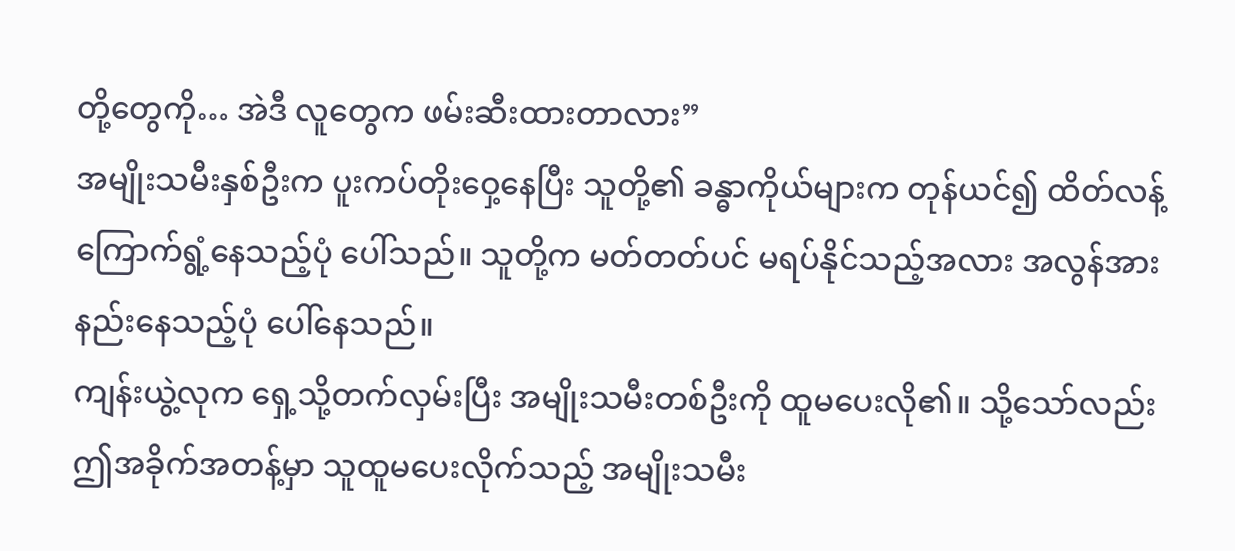တို့တွေကို… အဲဒီ လူတွေက ဖမ်းဆီးထားတာလား”
အမျိုးသမီးနှစ်ဦးက ပူးကပ်တိုးဝှေ့နေပြီး သူတို့၏ ခန္ဓာကိုယ်များက တုန်ယင်၍ ထိတ်လန့်ကြောက်ရွံ့နေသည့်ပုံ ပေါ်သည်။ သူတို့က မတ်တတ်ပင် မရပ်နိုင်သည့်အလား အလွန်အားနည်းနေသည့်ပုံ ပေါ်နေသည်။
ကျန်းယွဲ့လုက ရှေ့သို့တက်လှမ်းပြီး အမျိုးသမီးတစ်ဦးကို ထူမပေးလို၏။ သို့သော်လည်း ဤအခိုက်အတန့်မှာ သူထူမပေးလိုက်သည့် အမျိုးသမီး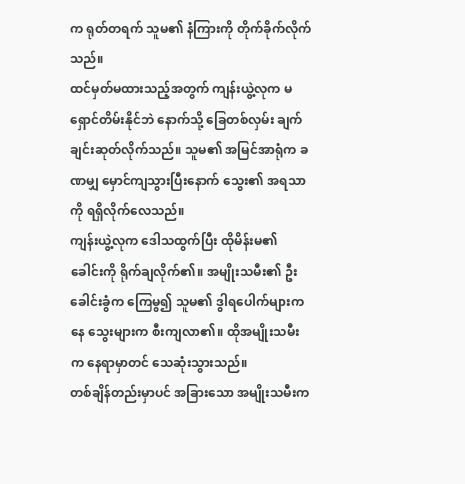က ရုတ်တရက် သူမ၏ နံကြားကို တိုက်ခိုက်လိုက်သည်။
ထင်မှတ်မထားသည့်အတွက် ကျန်းယွဲ့လုက မရှောင်တိမ်းနိုင်ဘဲ နောက်သို့ ခြေတစ်လှမ်း ချက်ချင်းဆုတ်လိုက်သည်။ သူမ၏ အမြင်အာရုံက ခဏမျှ မှောင်ကျသွားပြီးနောက် သွေး၏ အရသာကို ရရှိလိုက်လေသည်။
ကျန်းယွဲ့လုက ဒေါသထွက်ပြီး ထိုမိန်းမ၏ ခေါင်းကို ရိုက်ချလိုက်၏။ အမျိုးသမီး၏ ဦးခေါင်းခွံက ကြေမွ၍ သူမ၏ ဒွါရပေါက်များကနေ သွေးများက စီးကျလာ၏။ ထိုအမျိုးသမီးက နေရာမှာတင် သေဆုံးသွားသည်။
တစ်ချိန်တည်းမှာပင် အခြားသော အမျိုးသမီးက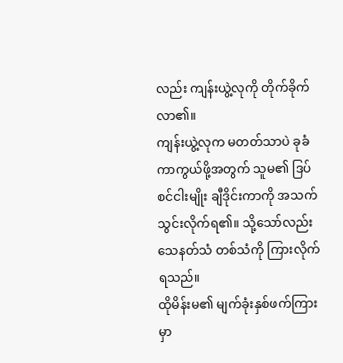လည်း ကျန်းယွဲ့လုကို တိုက်ခိုက်လာ၏။
ကျန်းယွဲ့လုက မတတ်သာပဲ ခုခံကာကွယ်ဖို့အတွက် သူမ၏ ဒြပ်စင်ငါးမျိုး ချီဒိုင်းကာကို အသက်သွင်းလိုက်ရ၏။ သို့သော်လည်း သေနတ်သံ တစ်သံကို ကြားလိုက်ရသည်။
ထိုမိန်းမ၏ မျက်ခုံးနှစ်ဖက်ကြားမှာ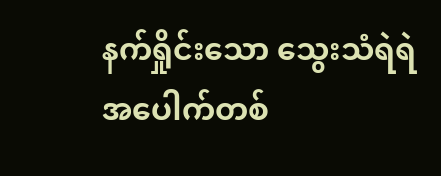နက်ရှိုင်းသော သွေးသံရဲရဲ အပေါက်တစ်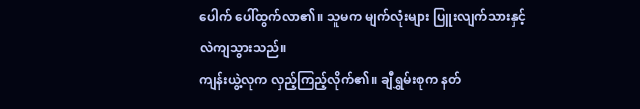ပေါက် ပေါ်ထွက်လာ၏။ သူမက မျက်လုံးများ ပြူးလျက်သားနှင့် လဲကျသွားသည်။
ကျန်းယွဲ့လုက လှည့်ကြည့်လိုက်၏။ ချီရွှမ်းစုက နတ်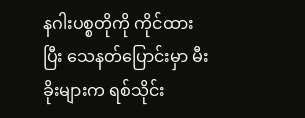နဂါးပစ္စတိုကို ကိုင်ထားပြီး သေနတ်ပြောင်းမှာ မီးခိုးများက ရစ်သိုင်း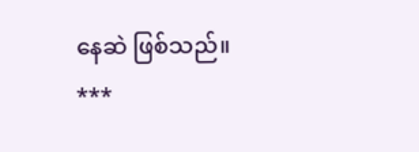နေဆဲ ဖြစ်သည်။
***